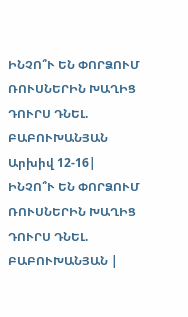ԻՆՉՈ՞Ւ ԵՆ ՓՈՐՁՈՒՄ ՌՈՒՍՆԵՐԻՆ ԽԱՂԻՑ ԴՈՒՐՍ ԴՆԵԼ. ԲԱԲՈՒԽԱՆՅԱՆ
Արխիվ 12-16|
ԻՆՉՈ՞Ւ ԵՆ ՓՈՐՁՈՒՄ ՌՈՒՍՆԵՐԻՆ ԽԱՂԻՑ ԴՈՒՐՍ ԴՆԵԼ. ԲԱԲՈՒԽԱՆՅԱՆ |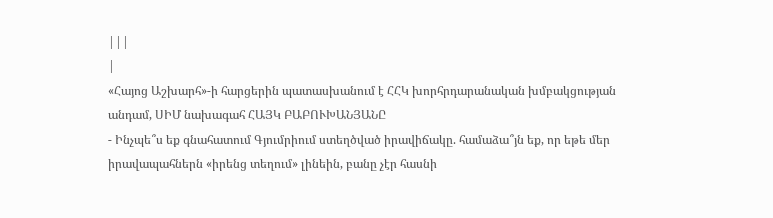|||
|
«Հայոց Աշխարհ»-ի հարցերին պատասխանում է ՀՀԿ խորհրդարանական խմբակցության անդամ, ՍԻՄ նախագահ ՀԱՅԿ ԲԱԲՈՒԽԱՆՅԱՆԸ
- Ինչպե՞ս եք գնահատում Գյումրիում ստեղծված իրավիճակը. համաձա՞յն եք, որ եթե մեր իրավապահներն «իրենց տեղում» լինեին, բանը չէր հասնի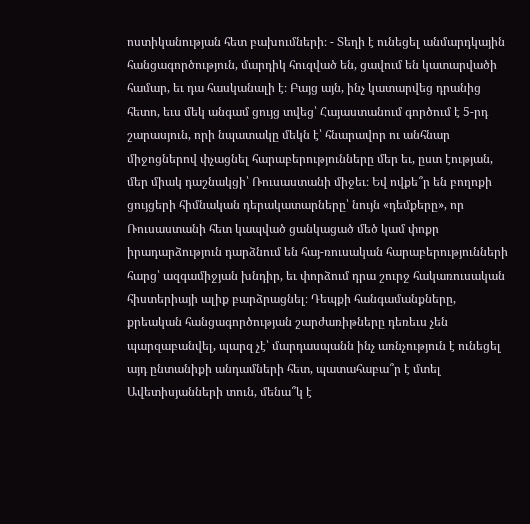ոստիկանության հետ բախումների։ - Տեղի է ունեցել անմարդկային հանցագործություն, մարդիկ հուզված են, ցավում են կատարվածի համար, եւ դա հասկանալի է։ Բայց այն, ինչ կատարվեց դրանից հետո, եւս մեկ անգամ ցույց տվեց՝ Հայաստանում գործում է 5-րդ շարասյուն, որի նպատակը մեկն է՝ հնարավոր ու անհնար միջոցներով փչացնել հարաբերությունները մեր եւ, ըստ էության, մեր միակ դաշնակցի՝ Ռուսաստանի միջեւ։ Եվ ովքե՞ր են բողոքի ցույցերի հիմնական դերակատարները՝ նույն «դեմքերը», որ Ռուսաստանի հետ կապված ցանկացած մեծ կամ փոքր իրադարձություն դարձնում են հայ-ռուսական հարաբերությունների հարց՝ ազգամիջյան խնդիր, եւ փորձում դրա շուրջ հակառուսական հիստերիայի ալիք բարձրացնել։ Դեպքի հանգամանքները, քրեական հանցագործության շարժառիթները դեռեւս չեն պարզաբանվել, պարզ չէ՝ մարդասպանն ինչ առնչություն է ունեցել այդ ընտանիքի անդամների հետ, պատահաբա՞ր է մտել Ավետիսյանների տուն, մենա՞կ է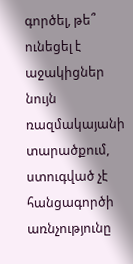գործել, թե՞ ունեցել է աջակիցներ նույն ռազմակայանի տարածքում, ստուգված չէ հանցագործի առնչությունը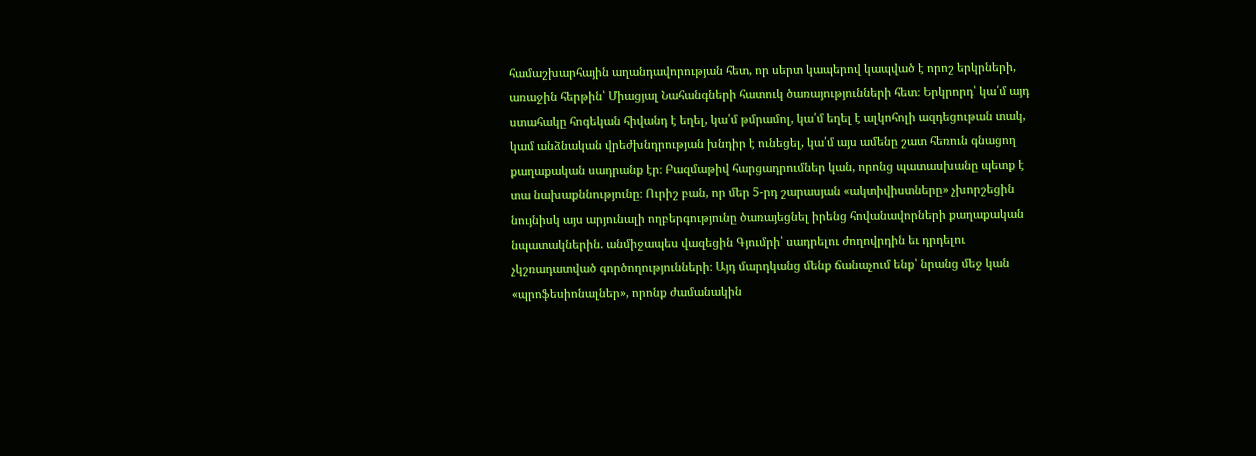համաշխարհային աղանդավորության հետ, որ սերտ կապերով կապված է որոշ երկրների, առաջին հերթին՝ Միացյալ Նահանգների հատուկ ծառայությունների հետ։ Երկրորդ՝ կա՛մ այդ ստահակը հոգեկան հիվանդ է եղել, կա՛մ թմրամոլ, կա՛մ եղել է ալկոհոլի ազդեցութան տակ, կամ անձնական վրեժխնդրության խնդիր է ունեցել, կա՛մ այս ամենը շատ հեռուն գնացող քաղաքական սադրանք էր։ Բազմաթիվ հարցադրումներ կան, որոնց պատասխանը պետք է տա նախաքննությունը։ Ուրիշ բան, որ մեր 5-րդ շարասյան «ակտիվիստները» չխորշեցին նույնիսկ այս արյունալի ողբերգությունը ծառայեցնել իրենց հովանավորների քաղաքական նպատակներին. անմիջապես վազեցին Գյումրի՝ սադրելու ժողովրդին եւ դրդելու չկշռադատված գործողությունների։ Այդ մարդկանց մենք ճանաչում ենք՝ նրանց մեջ կան «պրոֆեսիոնալներ», որոնք ժամանակին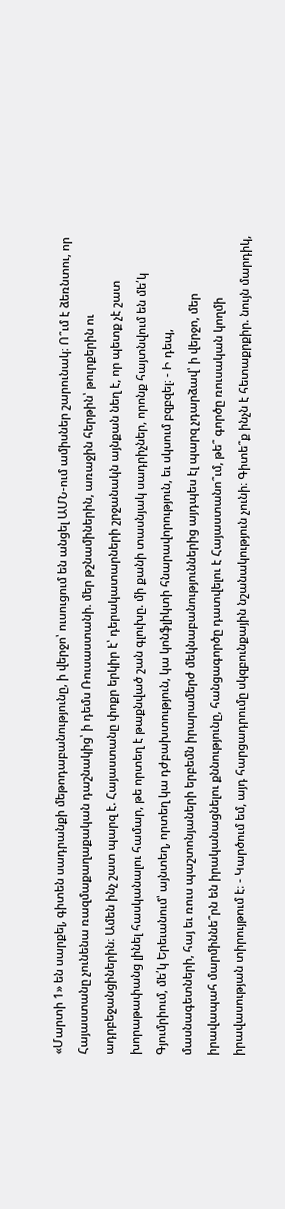«Մարտի 1» են սարքել, գիտեն սադրանքի մեթոդաբանությունը, ի վերջո՝ ուսուցում են անցել ԱՄՆ-ում ամիսներ շարունակ։ Ո՞ւմ է ձեռնտու, որ Հայաստանը չունենա ռազմաքաղաքական դաշնակից՝ ի դեմս Ռուսաստանի. մեր թշնամիներին, առաջին հերթին՝ թուրքերին ու ադրբեջանցիներին։ Ամեն ինչ շատ պարզ է. Հայաստանը փոքր երկիր է՝ դերակատարների շրջանակն այնքան նեղ է, որ պետք չէ շատ խորաթափանց լինել հասկանալու համար, թե որտեղ է թաքնված շան գլուխը. մի քանի տասնյակ սադրիչներ, որոնք հայտնվում են մե՛կ Գյումրիում, մե՛կ Երեւանում՝ այնտեղ, որտեղ կա դժբախտություն, կա կոնֆլիկտի հնարավորություն, եւ սկսում բզբզել։ - Ի դեպ, մասնագետների, հայ եւ ռուս պաշտոնյաների երբեմն իրարամերժ մեկնաբանություններից այդպես էլ պարզ չդարձավ՝ ի վերջո, մեր իրավապահ մարմիննե՞րն են իրականացնելու քննությունը, հանցագործը դատվելու է Հայաստանո՞ւմ, թե՞ գործը ռուսական կողմի իրավասության տիրույթում է։ - Կարծում եմ, այդ հարցադրումը սկզբունքային նշանակություն չունի։ Գիտե՞ք ինչն է հետաքրքիր. նույն մարդիկ,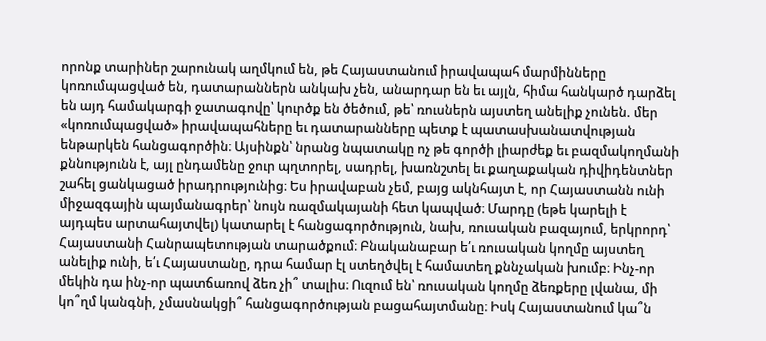որոնք տարիներ շարունակ աղմկում են, թե Հայաստանում իրավապահ մարմինները կոռումպացված են, դատարաններն անկախ չեն, անարդար են եւ այլն, հիմա հանկարծ դարձել են այդ համակարգի ջատագովը՝ կուրծք են ծեծում, թե՝ ռուսներն այստեղ անելիք չունեն. մեր «կոռումպացված» իրավապահները եւ դատարանները պետք է պատասխանատվության ենթարկեն հանցագործին։ Այսինքն՝ նրանց նպատակը ոչ թե գործի լիարժեք եւ բազմակողմանի քննությունն է, այլ ընդամենը ջուր պղտորել, սադրել, խառնշտել եւ քաղաքական դիվիդենտներ շահել ցանկացած իրադրությունից։ Ես իրավաբան չեմ, բայց ակնհայտ է, որ Հայաստանն ունի միջազգային պայմանագրեր՝ նույն ռազմակայանի հետ կապված։ Մարդը (եթե կարելի է այդպես արտահայտվել) կատարել է հանցագործություն, նախ, ռուսական բազայում, երկրորդ՝ Հայաստանի Հանրապետության տարածքում։ Բնականաբար ե՛ւ ռուսական կողմը այստեղ անելիք ունի, ե՛ւ Հայաստանը, դրա համար էլ ստեղծվել է համատեղ քննչական խումբ։ Ինչ-որ մեկին դա ինչ-որ պատճառով ձեռ չի՞ տալիս։ Ուզում են՝ ռուսական կողմը ձեռքերը լվանա, մի կո՞ղմ կանգնի, չմասնակցի՞ հանցագործության բացահայտմանը։ Իսկ Հայաստանում կա՞ն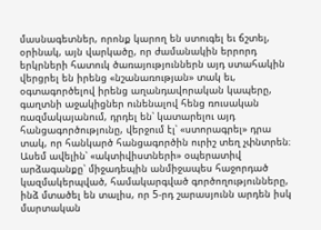մասնագետներ, որոնք կարող են ստուգել եւ ճշտել, օրինակ, այն վարկածը, որ ժամանակին երրորդ երկրների հատուկ ծառայություններն այդ ստահակին վերցրել են իրենց «նշանառության» տակ եւ, օգտագործելով իրենց աղանդավորական կապերը, գաղտնի աջակիցներ ունենալով հենց ռուսական ռազմակայանում, դրդել են՝ կատարելու այդ հանցագործությունը, վերջում էլ՝ «ստորագրել» դրա տակ, որ հանկարծ հանցագործին ուրիշ տեղ չփնտրեն։ Ասեմ ավելին՝ «ակտիվիստների» օպերատիվ արձագանքը՝ միջադեպին անմիջապես հաջորդած կազմակերպված, համակարգված գործողությունները, ինձ մտածել են տալիս, որ 5-րդ շարասյունն արդեն իսկ մարտական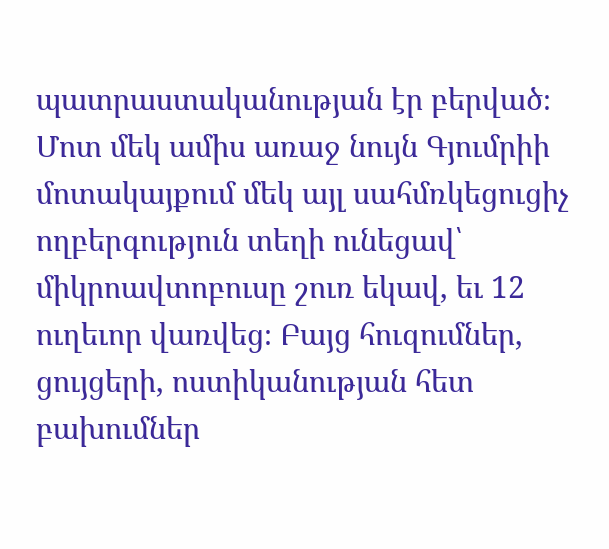պատրաստականության էր բերված։ Մոտ մեկ ամիս առաջ նույն Գյումրիի մոտակայքում մեկ այլ սահմռկեցուցիչ ողբերգություն տեղի ունեցավ՝ միկրոավտոբուսը շուռ եկավ, եւ 12 ուղեւոր վառվեց։ Բայց հուզումներ, ցույցերի, ոստիկանության հետ բախումներ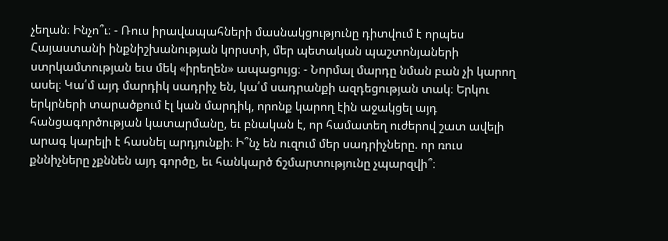չեղան։ Ինչո՞ւ։ - Ռուս իրավապահների մասնակցությունը դիտվում է որպես Հայաստանի ինքնիշխանության կորստի, մեր պետական պաշտոնյաների ստրկամտության եւս մեկ «իրեղեն» ապացույց։ - Նորմալ մարդը նման բան չի կարող ասել։ Կա՛մ այդ մարդիկ սադրիչ են, կա՛մ սադրանքի ազդեցության տակ։ Երկու երկրների տարածքում էլ կան մարդիկ, որոնք կարող էին աջակցել այդ հանցագործության կատարմանը, եւ բնական է, որ համատեղ ուժերով շատ ավելի արագ կարելի է հասնել արդյունքի։ Ի՞նչ են ուզում մեր սադրիչները. որ ռուս քննիչները չքննեն այդ գործը, եւ հանկարծ ճշմարտությունը չպարզվի՞։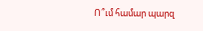Ո՞ւմ համար պարզ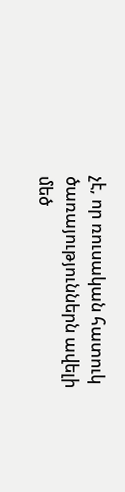չէ, որ ռուսական հատուկ ծառայություններն ավելի մեծ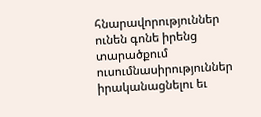հնարավորություններ ունեն գոնե իրենց տարածքում ուսումնասիրություններ իրականացնելու եւ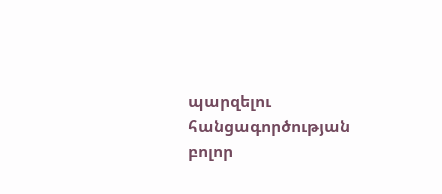պարզելու հանցագործության բոլոր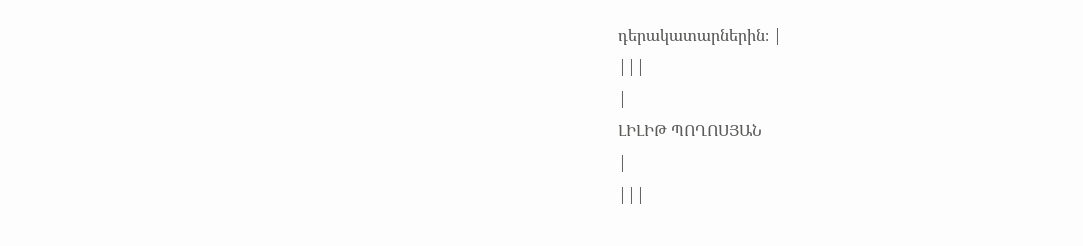դերակատարներին։ |
|||
|
ԼԻԼԻԹ ՊՈՂՈՍՅԱՆ
|
|||